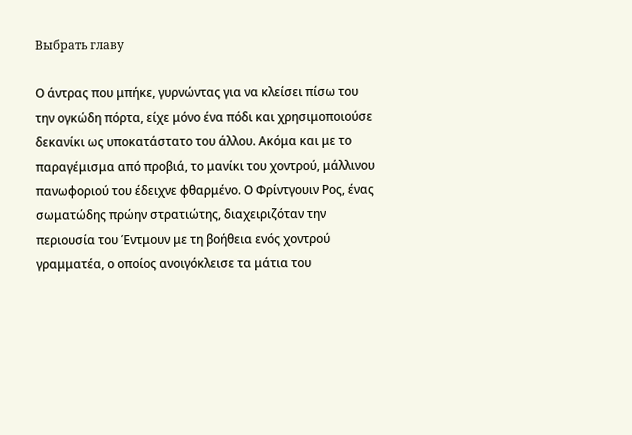Выбрать главу

Ο άντρας που μπήκε, γυρνώντας για να κλείσει πίσω του την ογκώδη πόρτα, είχε μόνο ένα πόδι και χρησιμοποιούσε δεκανίκι ως υποκατάστατο του άλλου. Ακόμα και με το παραγέμισμα από προβιά, το μανίκι του χοντρού, μάλλινου πανωφοριού του έδειχνε φθαρμένο. Ο Φρίντγουιν Ρος, ένας σωματώδης πρώην στρατιώτης, διαχειριζόταν την περιουσία του Έντμουν με τη βοήθεια ενός χοντρού γραμματέα, ο οποίος ανοιγόκλεισε τα μάτια του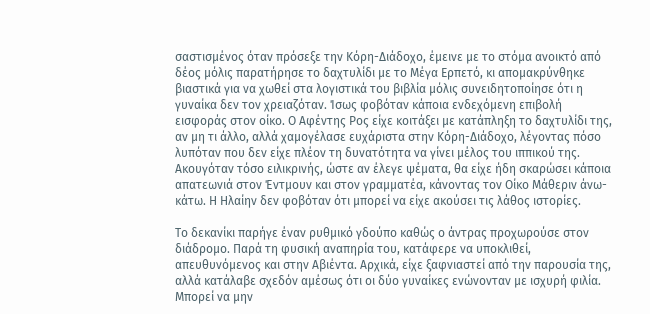σαστισμένος όταν πρόσεξε την Κόρη-Διάδοχο, έμεινε με το στόμα ανοικτό από δέος μόλις παρατήρησε το δαχτυλίδι με το Μέγα Ερπετό, κι απομακρύνθηκε βιαστικά για να χωθεί στα λογιστικά του βιβλία μόλις συνειδητοποίησε ότι η γυναίκα δεν τον χρειαζόταν. Ίσως φοβόταν κάποια ενδεχόμενη επιβολή εισφοράς στον οίκο. Ο Αφέντης Ρος είχε κοιτάξει με κατάπληξη το δαχτυλίδι της, αν μη τι άλλο, αλλά χαμογέλασε ευχάριστα στην Κόρη-Διάδοχο, λέγοντας πόσο λυπόταν που δεν είχε πλέον τη δυνατότητα να γίνει μέλος του ιππικού της. Ακουγόταν τόσο ειλικρινής, ώστε αν έλεγε ψέματα, θα είχε ήδη σκαρώσει κάποια απατεωνιά στον Έντμουν και στον γραμματέα, κάνοντας τον Οίκο Μάθεριν άνω-κάτω. Η Ηλαίην δεν φοβόταν ότι μπορεί να είχε ακούσει τις λάθος ιστορίες.

Το δεκανίκι παρήγε έναν ρυθμικό γδούπο καθώς ο άντρας προχωρούσε στον διάδρομο. Παρά τη φυσική αναπηρία του, κατάφερε να υποκλιθεί, απευθυνόμενος και στην Αβιέντα. Αρχικά, είχε ξαφνιαστεί από την παρουσία της, αλλά κατάλαβε σχεδόν αμέσως ότι οι δύο γυναίκες ενώνονταν με ισχυρή φιλία. Μπορεί να μην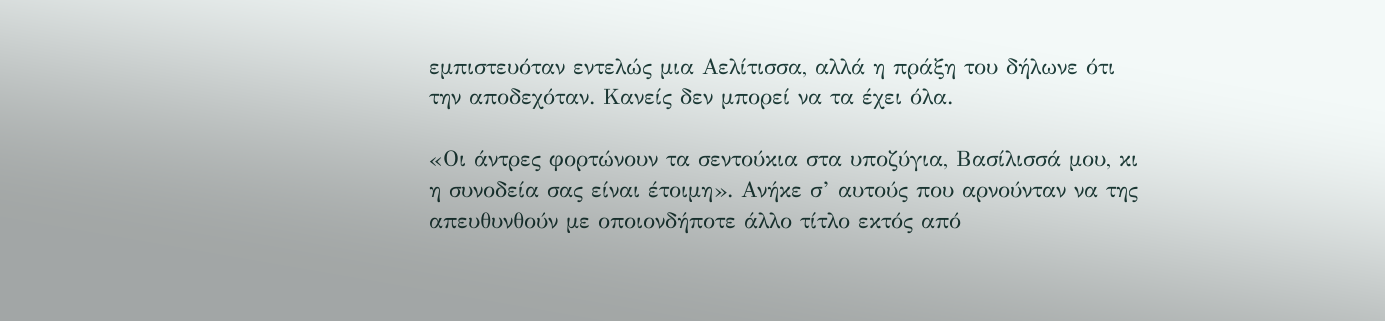εμπιστευόταν εντελώς μια Αελίτισσα, αλλά η πράξη του δήλωνε ότι την αποδεχόταν. Κανείς δεν μπορεί να τα έχει όλα.

«Οι άντρες φορτώνουν τα σεντούκια στα υποζύγια, Βασίλισσά μου, κι η συνοδεία σας είναι έτοιμη». Ανήκε σ’ αυτούς που αρνούνταν να της απευθυνθούν με οποιονδήποτε άλλο τίτλο εκτός από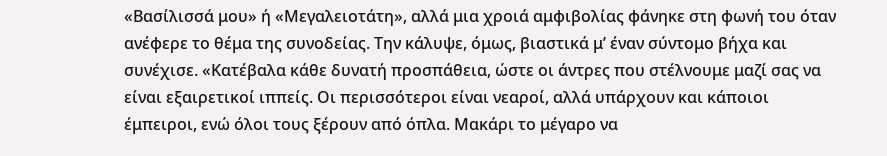«Βασίλισσά μου» ή «Μεγαλειοτάτη», αλλά μια χροιά αμφιβολίας φάνηκε στη φωνή του όταν ανέφερε το θέμα της συνοδείας. Την κάλυψε, όμως, βιαστικά μ’ έναν σύντομο βήχα και συνέχισε. «Κατέβαλα κάθε δυνατή προσπάθεια, ώστε οι άντρες που στέλνουμε μαζί σας να είναι εξαιρετικοί ιππείς. Οι περισσότεροι είναι νεαροί, αλλά υπάρχουν και κάποιοι έμπειροι, ενώ όλοι τους ξέρουν από όπλα. Μακάρι το μέγαρο να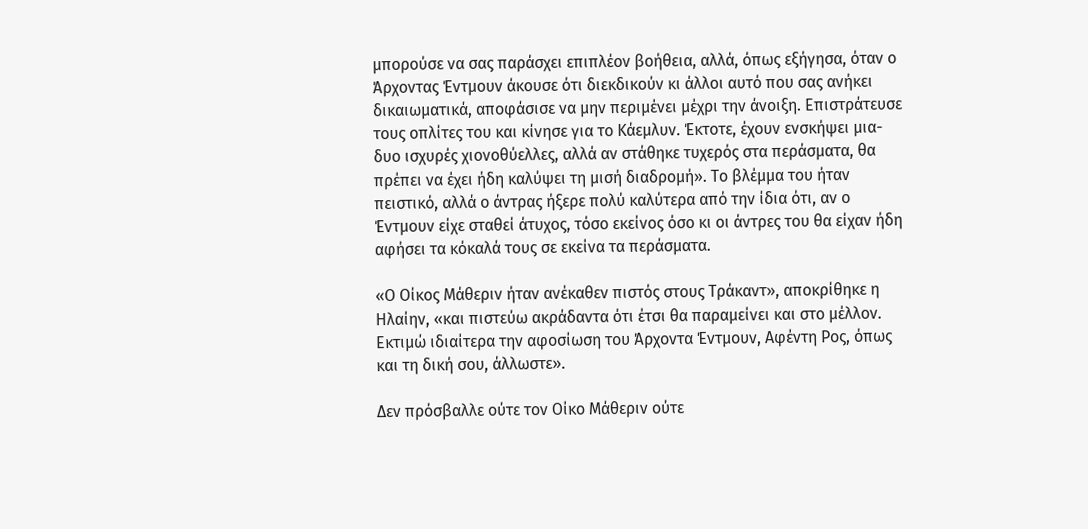μπορούσε να σας παράσχει επιπλέον βοήθεια, αλλά, όπως εξήγησα, όταν ο Άρχοντας Έντμουν άκουσε ότι διεκδικούν κι άλλοι αυτό που σας ανήκει δικαιωματικά, αποφάσισε να μην περιμένει μέχρι την άνοιξη. Επιστράτευσε τους οπλίτες του και κίνησε για το Κάεμλυν. Έκτοτε, έχουν ενσκήψει μια-δυο ισχυρές χιονοθύελλες, αλλά αν στάθηκε τυχερός στα περάσματα, θα πρέπει να έχει ήδη καλύψει τη μισή διαδρομή». Το βλέμμα του ήταν πειστικό, αλλά ο άντρας ήξερε πολύ καλύτερα από την ίδια ότι, αν ο Έντμουν είχε σταθεί άτυχος, τόσο εκείνος όσο κι οι άντρες του θα είχαν ήδη αφήσει τα κόκαλά τους σε εκείνα τα περάσματα.

«Ο Οίκος Μάθεριν ήταν ανέκαθεν πιστός στους Τράκαντ», αποκρίθηκε η Ηλαίην, «και πιστεύω ακράδαντα ότι έτσι θα παραμείνει και στο μέλλον. Εκτιμώ ιδιαίτερα την αφοσίωση του Άρχοντα Έντμουν, Αφέντη Ρος, όπως και τη δική σου, άλλωστε».

Δεν πρόσβαλλε ούτε τον Οίκο Μάθεριν ούτε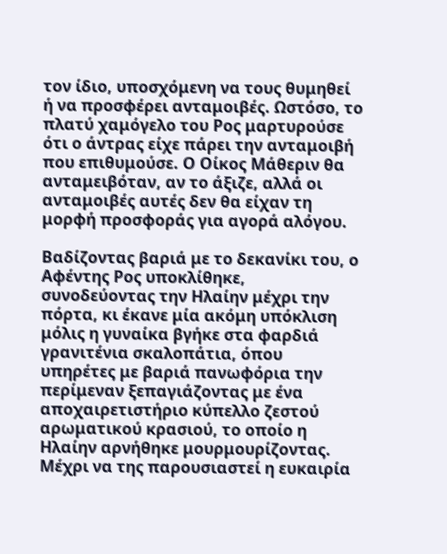τον ίδιο, υποσχόμενη να τους θυμηθεί ή να προσφέρει ανταμοιβές. Ωστόσο, το πλατύ χαμόγελο του Ρος μαρτυρούσε ότι ο άντρας είχε πάρει την ανταμοιβή που επιθυμούσε. Ο Οίκος Μάθεριν θα ανταμειβόταν, αν το άξιζε, αλλά οι ανταμοιβές αυτές δεν θα είχαν τη μορφή προσφοράς για αγορά αλόγου.

Βαδίζοντας βαριά με το δεκανίκι του, ο Αφέντης Ρος υποκλίθηκε, συνοδεύοντας την Ηλαίην μέχρι την πόρτα, κι έκανε μία ακόμη υπόκλιση μόλις η γυναίκα βγήκε στα φαρδιά γρανιτένια σκαλοπάτια, όπου υπηρέτες με βαριά πανωφόρια την περίμεναν ξεπαγιάζοντας με ένα αποχαιρετιστήριο κύπελλο ζεστού αρωματικού κρασιού, το οποίο η Ηλαίην αρνήθηκε μουρμουρίζοντας. Μέχρι να της παρουσιαστεί η ευκαιρία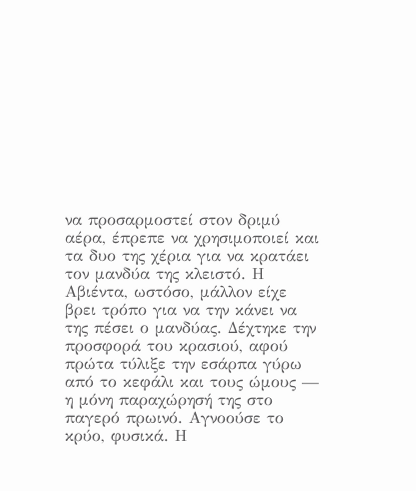να προσαρμοστεί στον δριμύ αέρα, έπρεπε να χρησιμοποιεί και τα δυο της χέρια για να κρατάει τον μανδύα της κλειστό. Η Αβιέντα, ωστόσο, μάλλον είχε βρει τρόπο για να την κάνει να της πέσει ο μανδύας. Δέχτηκε την προσφορά του κρασιού, αφού πρώτα τύλιξε την εσάρπα γύρω από το κεφάλι και τους ώμους — η μόνη παραχώρησή της στο παγερό πρωινό. Αγνοούσε το κρύο, φυσικά. Η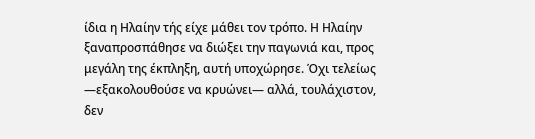ίδια η Ηλαίην τής είχε μάθει τον τρόπο. Η Ηλαίην ξαναπροσπάθησε να διώξει την παγωνιά και, προς μεγάλη της έκπληξη, αυτή υποχώρησε. Όχι τελείως —εξακολουθούσε να κρυώνει— αλλά, τουλάχιστον, δεν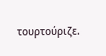τουρτούριζε.